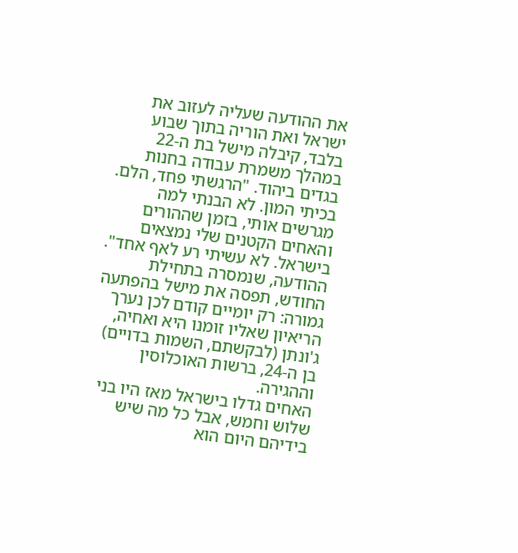את ההודעה שעליה לעזוב את ישראל ואת הוריה בתוך שבוע בלבד, קיבלה מישל בת ה-22 במהלך משמרת עבודה בחנות בגדים ביהוד. "הרגשתי פחד, הלם. בכיתי המון. לא הבנתי למה מגרשים אותי, בזמן שההורים והאחים הקטנים שלי נמצאים בישראל. לא עשיתי רע לאף אחד".
ההודעה, שנמסרה בתחילת החודש, תפסה את מישל בהפתעה גמורה: רק יומיים קודם לכן נערך הריאיון שאליו זומנו היא ואחיה, ג'ונתן (לבקשתם, השמות בדויים) בן ה-24, ברשות האוכלוסין וההגירה.
האחים גדלו בישראל מאז היו בני שלוש וחמש, אבל כל מה שיש בידיהם היום הוא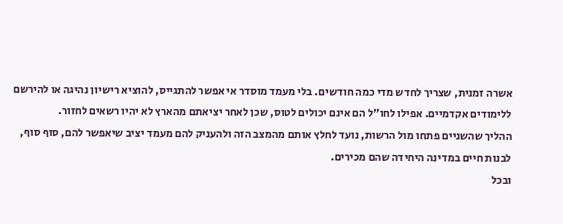אשרה זמנית, שצריך לחדש מדי כמה חודשים. בלי מעמד מוסדר אי אפשר להתגייס, להוציא רישיון נהיגה או להירשם ללימודים אקדמיים. אפילו לחו"ל הם אינם יכולים לטוס, שכן לאחר יציאתם מהארץ לא יהיו רשאים לחזור.
ההליך שהשניים פתחו מול הרשות, נועד לחלץ אותם מהמצב הזה ולהעניק להם מעמד יציב שיאפשר להם, סוף סוף, לבנות חיים במדינה היחידה שהם מכירים.
ובכל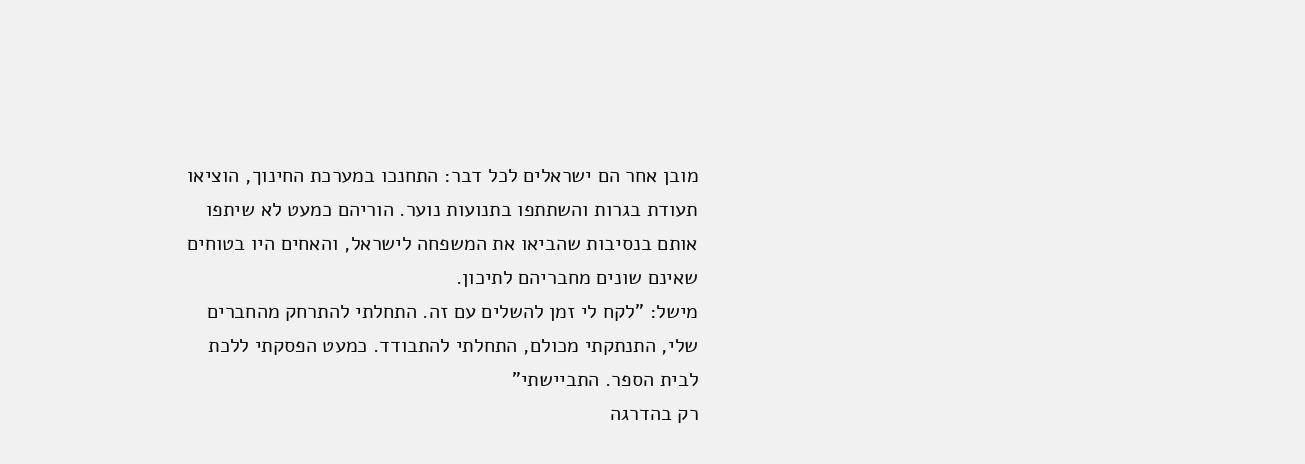מובן אחר הם ישראלים לכל דבר: התחנכו במערכת החינוך, הוציאו תעודת בגרות והשתתפו בתנועות נוער. הוריהם כמעט לא שיתפו אותם בנסיבות שהביאו את המשפחה לישראל, והאחים היו בטוחים שאינם שונים מחבריהם לתיכון.
מישל: "לקח לי זמן להשלים עם זה. התחלתי להתרחק מהחברים שלי, התנתקתי מכולם, התחלתי להתבודד. כמעט הפסקתי ללכת לבית הספר. התביישתי"
רק בהדרגה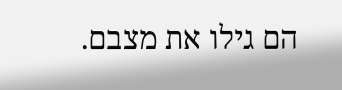הם גילו את מצבם.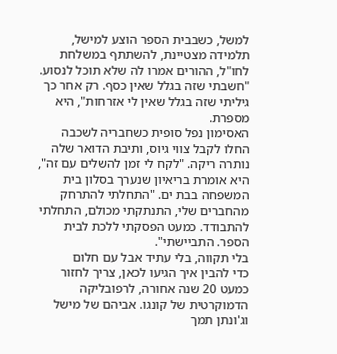למשל, כשבבית הספר הוצע למישל, תלמידה מצטיינת, להשתתף במשלחת לחו"ל, ההורים אמרו לה שלא תוכל לנסוע. "חשבתי שזה בגלל שאין כסף. רק אחר כך גיליתי שזה בגלל שאין לי אזרחות", היא מספרת.
האסימון נפל סופית כשחבריה לשכבה החלו לקבל צווי גיוס, ותיבת הדואר שלה נותרה ריקה. "לקח לי זמן להשלים עם זה", היא אומרת בריאיון שנערך בסלון בית המשפחה בבת ים. "התחלתי להתרחק מהחברים שלי, התנתקתי מכולם, התחלתי להתבודד. כמעט הפסקתי ללכת לבית הספר. התביישתי".
בלי תקווה, בלי עתיד אבל עם חלום
כדי להבין איך הגיעו לכאן, צריך לחזור כמעט 20 שנה אחורה, לרפובליקה הדמוקרטית של קונגו. אביהם של מישל וג'ונתן תמך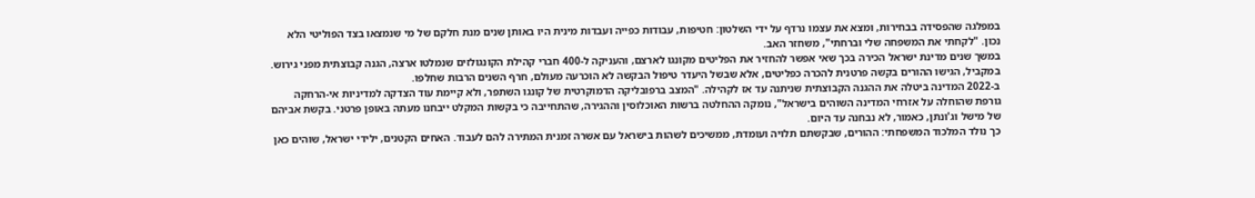במפלגה שהפסידה בבחירות, ומצא את עצמו נרדף על ידי השלטון: חטיפות, עבודות כפייה ועבדות מינית היו באותן שנים מנת חלקם של מי שנמצאו בצד הפוליטי הלא נכון. "לקחתי את המשפחה שלי וברחתי", משחזר האב.
במשך שנים מדינת ישראל הכירה בכך שאי אפשר להחזיר את הפליטים מקונגו לארצם, והעניקה ל-400 חברי קהילת הקונגולזים שנמלטו ארצה, הגנה קבוצתית מפני גירוש. במקביל, הגישו ההורים בקשה פרטנית להכרה כפליטים, אלא שבשל היעדר טיפול הבקשה לא הוכרעה מעולם, חרף השנים הרבות שחלפו.
ב-2022 המדינה ביטלה את ההגנה הקבוצתית שניתנה עד אז לקהילה. "המצב ברפובליקה הדמוקרטית של קונגו השתפר, ולא קיימת עוד הצדקה למדיניות אי-הרחקה גורפת שהוחלה על אזרחי המדינה השוהים בישראל", נומקה ההחלטה ברשות האוכלוסין וההגירה, שהתחייבה כי בקשות המקלט ייבחנו מעתה באופן פרטני. בקשת אביהם של מישל וג'ונתן, כאמור, לא נבחנה עד היום.
כך נולד המלכוד המשפחתי: ההורים, שבקשתם תלויה ועומדת, ממשיכים לשהות בישראל עם אשרה זמנית המתירה להם לעבוד. האחים הקטנים, ילידי ישראל, שוהים כאן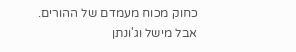כחוק מכוח מעמדם של ההורים.
אבל מישל וג'ונתן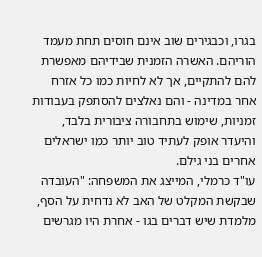בגרו, וכבגירים שוב אינם חוסים תחת מעמד הוריהם. האשרה הזמנית שבידיהם מאפשרת להם להתקיים, אך לא לחיות כמו כל אזרח אחר במדינה - והם נאלצים להסתפק בעבודות זמניות, שימוש בתחבורה ציבורית בלבד, והיעדר אופק לעתיד טוב יותר כמו ישראלים אחרים בני גילם.
עו"ד כרמלי, המייצג את המשפחה: "העובדה שבקשת המקלט של האב לא נדחית על הסף, מלמדת שיש דברים בגו - אחרת היו מגרשים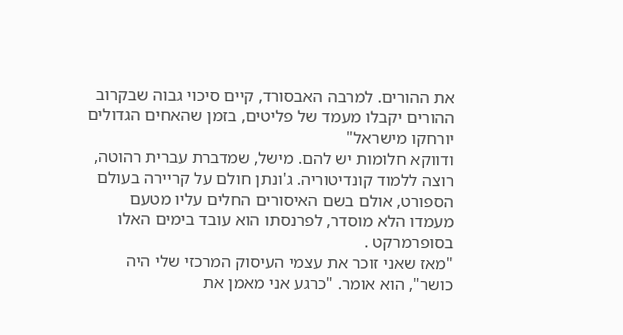את ההורים. למרבה האבסורד, קיים סיכוי גבוה שבקרוב ההורים יקבלו מעמד של פליטים, בזמן שהאחים הגדולים יורחקו מישראל"
ודווקא חלומות יש להם. מישל, שמדברת עברית רהוטה, רוצה ללמוד קונדיטוריה. ג'ונתן חולם על קריירה בעולם הספורט, אולם בשם האיסורים החלים עליו מטעם מעמדו הלא מוסדר, לפרנסתו הוא עובד בימים האלו בסופרמרקט .
"מאז שאני זוכר את עצמי העיסוק המרכזי שלי היה כושר", הוא אומר. "כרגע אני מאמן את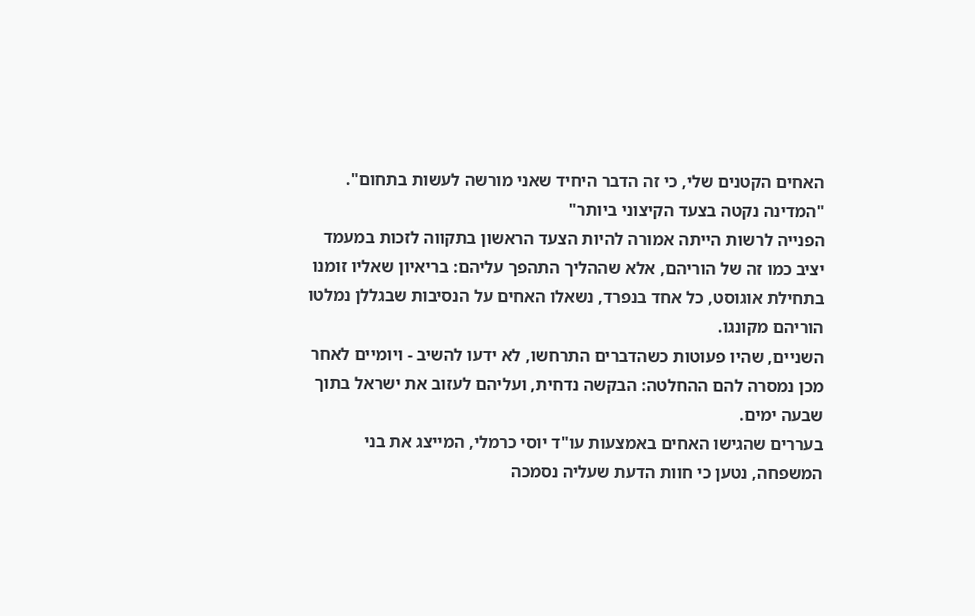האחים הקטנים שלי, כי זה הדבר היחיד שאני מורשה לעשות בתחום".
"המדינה נקטה בצעד הקיצוני ביותר"
הפנייה לרשות הייתה אמורה להיות הצעד הראשון בתקווה לזכות במעמד יציב כמו זה של הוריהם, אלא שההליך התהפך עליהם: בריאיון שאליו זומנו בתחילת אוגוסט, כל אחד בנפרד, נשאלו האחים על הנסיבות שבגללן נמלטו הוריהם מקונגו.
השניים, שהיו פעוטות כשהדברים התרחשו, לא ידעו להשיב - ויומיים לאחר מכן נמסרה להם ההחלטה: הבקשה נדחית, ועליהם לעזוב את ישראל בתוך שבעה ימים.
בעררים שהגישו האחים באמצעות עו"ד יוסי כרמלי, המייצג את בני המשפחה, נטען כי חוות הדעת שעליה נסמכה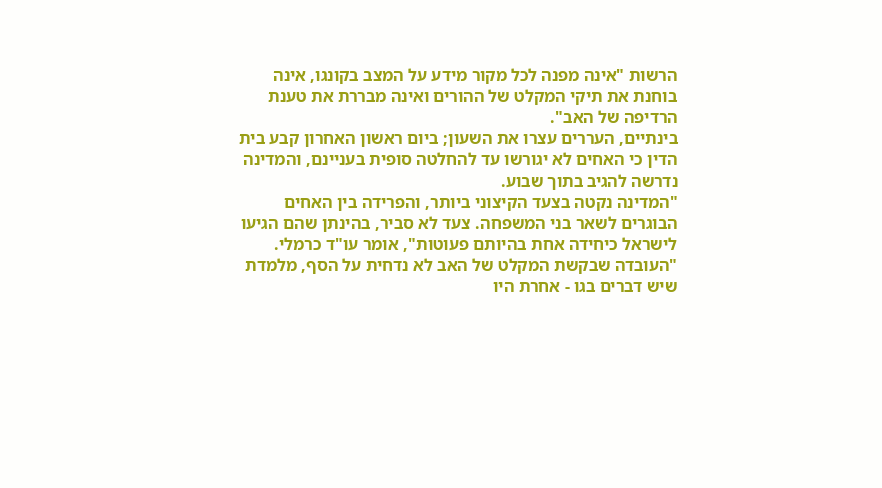הרשות "אינה מפנה לכל מקור מידע על המצב בקונגו, אינה בוחנת את תיקי המקלט של ההורים ואינה מבררת את טענת הרדיפה של האב".
בינתיים, העררים עצרו את השעון; ביום ראשון האחרון קבע בית הדין כי האחים לא יגורשו עד להחלטה סופית בעניינם, והמדינה נדרשה להגיב בתוך שבוע.
"המדינה נקטה בצעד הקיצוני ביותר, והפרידה בין האחים הבוגרים לשאר בני המשפחה. צעד לא סביר, בהינתן שהם הגיעו לישראל כיחידה אחת בהיותם פעוטות", אומר עו"ד כרמלי.
"העובדה שבקשת המקלט של האב לא נדחית על הסף, מלמדת שיש דברים בגו - אחרת היו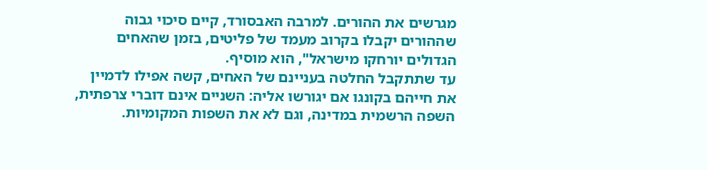מגרשים את ההורים. למרבה האבסורד, קיים סיכוי גבוה שההורים יקבלו בקרוב מעמד של פליטים, בזמן שהאחים הגדולים יורחקו מישראל", הוא מוסיף.
עד שתתקבל החלטה בעניינם של האחים, קשה אפילו לדמיין את חייהם בקונגו אם יגורשו אליה: השניים אינם דוברי צרפתית, השפה הרשמית במדינה, וגם לא את השפות המקומיות.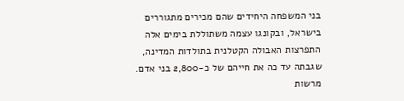בני המשפחה היחידים שהם מכירים מתגוררים בישראל, ובקונגו עצמה משתוללת בימים אלה התפרצות האבולה הקטלנית בתולדות המדינה, שגבתה עד כה את חייהם של כ-2,800 בני אדם.
מרשות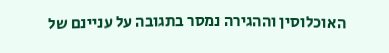האוכלוסין וההגירה נמסר בתגובה על עניינם של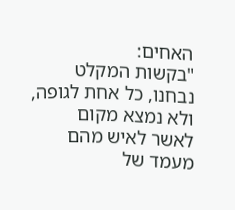האחים:
"בקשות המקלט נבחנו, כל אחת לגופה, ולא נמצא מקום לאשר לאיש מהם מעמד של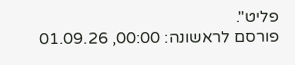פליט".
פורסם לראשונה: 00:00, 01.09.26